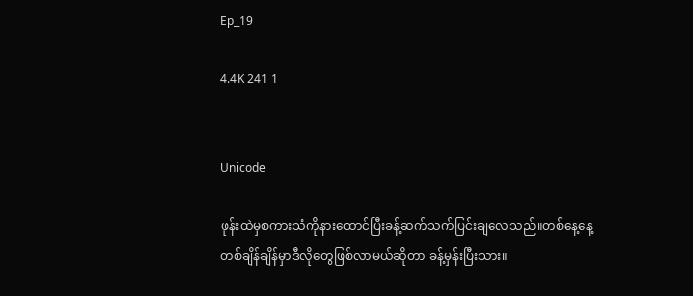Ep_19

4.4K 241 1


Unicode

ဖုန်းထဲမှစကားသံကိုနားထောင်ပြီးခန့်ဆက်သက်ပြင်းချလေသည်။တစ်နေ့နေ့တစ်ချိန်ချိန်မှာဒီလိုတွေဖြစ်လာမယ်ဆိုတာ ခန့်မှန်းပြီးသား။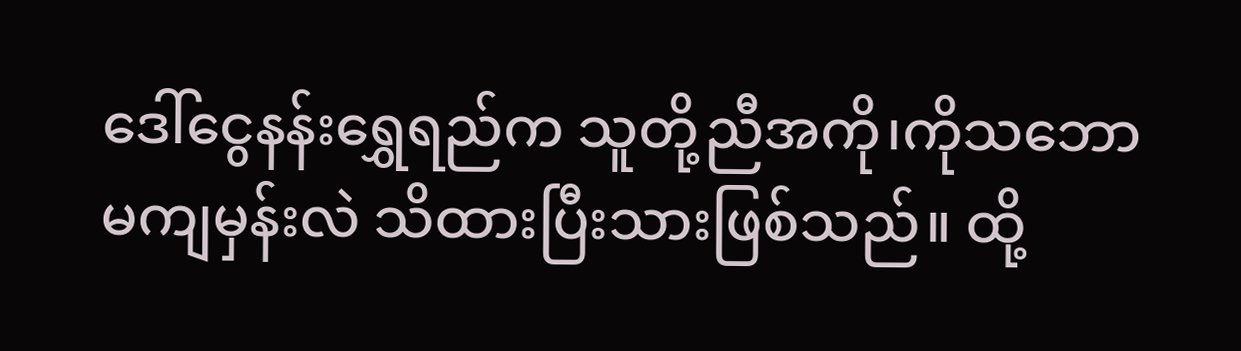ဒေါ်ငွေနန်းရွှေရည်က သူတို့ညီအကို၊ကိုသဘောမကျမှန်းလဲ သိထားပြီးသားဖြစ်သည်။ ထို့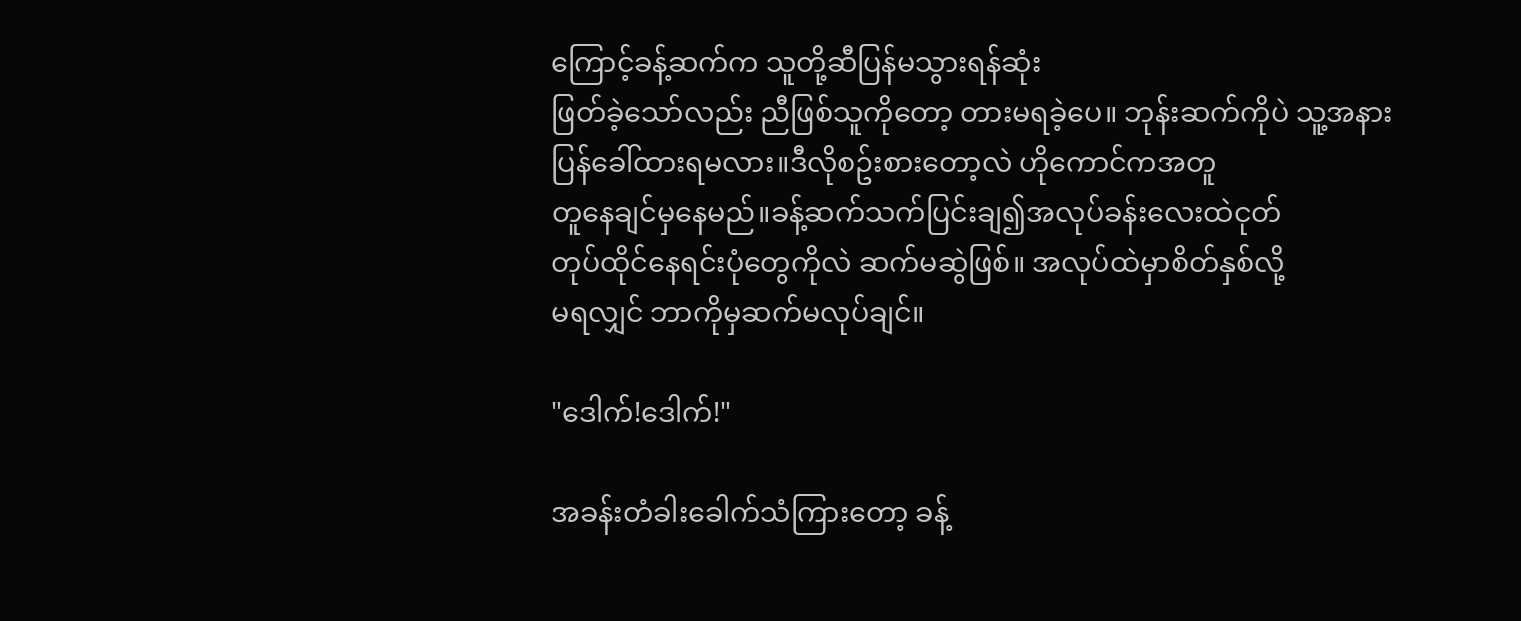ကြောင့်ခန့်ဆက်က သူတို့ဆီပြန်မသွားရန်ဆုံး
ဖြတ်ခဲ့သော်လည်း ညီဖြစ်သူကိုတော့ တားမရခဲ့ပေ။ ဘုန်းဆက်ကိုပဲ သူ့အနားပြန်ခေါ်ထားရမလား။ဒီလိုစဥ်းစားတော့လဲ ဟိုကောင်ကအတူ
တူနေချင်မှနေမည်။ခန့်ဆက်သက်ပြင်းချ၍အလုပ်ခန်းလေးထဲငုတ်
တုပ်ထိုင်နေရင်းပုံတွေကိုလဲ ဆက်မဆွဲဖြစ်။ အလုပ်ထဲမှာစိတ်နှစ်လို့
မရလျှင် ဘာကိုမှဆက်မလုပ်ချင်။

"ဒေါက်!ဒေါက်!"

အခန်းတံခါးခေါက်သံကြားတော့ ခန့်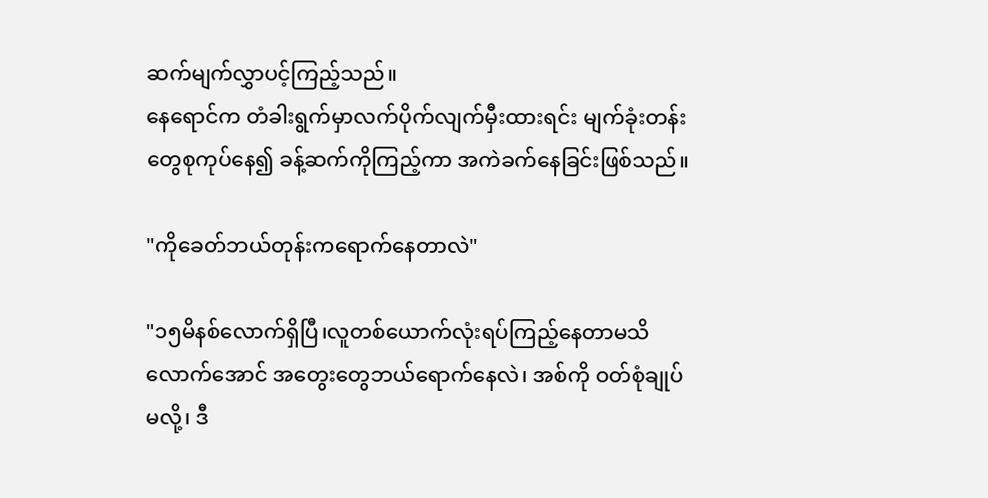ဆက်မျက်လွှာပင့်ကြည့်သည်။
နေရောင်က တံခါးရွက်မှာလက်ပိုက်လျက်မှီးထားရင်း မျက်ခုံးတန်း
တွေစုကုပ်နေ၍ ခန့်ဆက်ကိုကြည့်ကာ အကဲခက်နေခြင်းဖြစ်သည်။

"ကိုခေတ်ဘယ်တုန်းကရောက်နေတာလဲ"

"၁၅မိနစ်လောက်ရှိပြီ၊လူတစ်ယောက်လုံးရပ်ကြည့်နေတာမသိ
လောက်အောင် အတွေးတွေဘယ်ရောက်နေလဲ၊ အစ်ကို ဝတ်စုံချုပ်
မလို့၊ ဒီ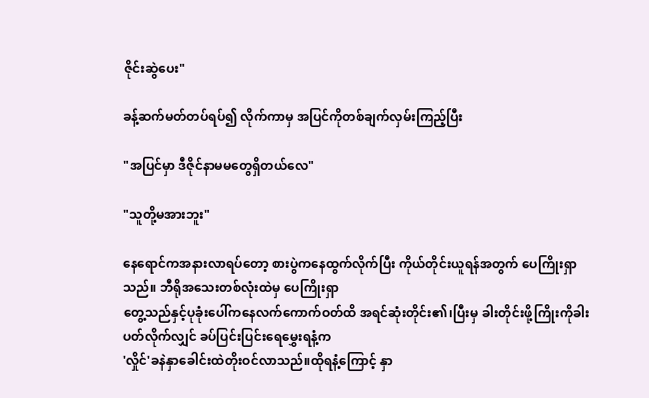ဇိုင်းဆွဲပေး"

ခန့်ဆက်မတ်တပ်ရပ်၍ လိုက်ကာမှ အပြင်ကိုတစ်ချက်လှမ်းကြည့်ပြီး

"အပြင်မှာ ဒီဇိုင်နာမမတွေရှိတယ်လေ"

"သူတို့မအားဘူး"

နေရောင်ကအနားလာရပ်တော့ စားပွဲကနေထွက်လိုက်ပြီး ကိုယ်တိုင်းယူရန်အတွက် ပေကြိုးရှာသည်။ ဘီရိုအသေးတစ်လုံးထဲမှ ပေကြိုးရှာ
တွေ့သည်နှင့်ပုခုံးပေါ်ကနေလက်ကောက်ဝတ်ထိ အရင်ဆုံးတိုင်း၏၊ပြီးမှ ခါးတိုင်းဖို့ကြိုးကိုခါးပတ်လိုက်လျှင် ခပ်ပြင်းပြင်းရေမွှေးရနံ့က
'လှိုင်'ခနဲနှာခေါင်းထဲတိုးဝင်လာသည်။ထိုရနံ့ကြောင့် နှာ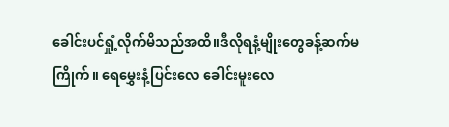ခေါင်းပင်ရှုံ့လိုက်မိသည်အထိ။ဒီလိုရနံ့မျိုးတွေခန့်ဆက်မကြိုက်။ ရေမွှေးနံ့ပြင်းလေ ခေါင်းမူးလေ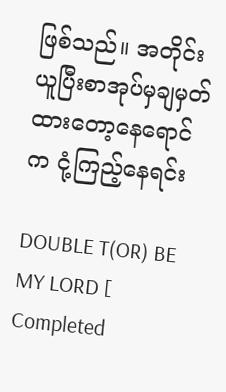ဖြစ်သည်။ အတိုင်းယူပြီးစာအုပ်မှချမှတ်ထားတော့နေရောင်က ငုံ့ကြည့်နေရင်း

DOUBLE T(OR) BE MY LORD [ Completed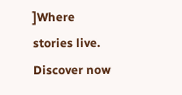]Where stories live. Discover now